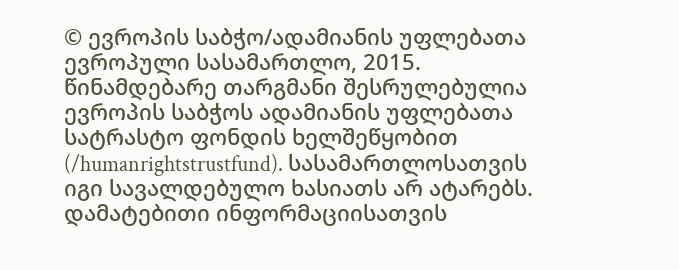© ევროპის საბჭო/ადამიანის უფლებათა ევროპული სასამართლო, 2015. წინამდებარე თარგმანი შესრულებულია ევროპის საბჭოს ადამიანის უფლებათა სატრასტო ფონდის ხელშეწყობით (/humanrightstrustfund). სასამართლოსათვის იგი სავალდებულო ხასიათს არ ატარებს. დამატებითი ინფორმაციისათვის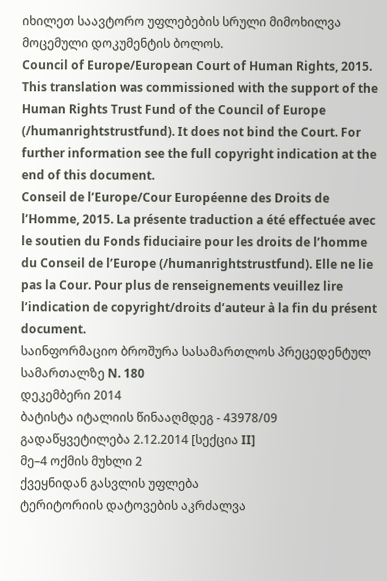იხილეთ საავტორო უფლებების სრული მიმოხილვა მოცემული დოკუმენტის ბოლოს.
Council of Europe/European Court of Human Rights, 2015. This translation was commissioned with the support of the Human Rights Trust Fund of the Council of Europe (/humanrightstrustfund). It does not bind the Court. For further information see the full copyright indication at the end of this document.
Conseil de l’Europe/Cour Européenne des Droits de l’Homme, 2015. La présente traduction a été effectuée avec le soutien du Fonds fiduciaire pour les droits de l’homme du Conseil de l’Europe (/humanrightstrustfund). Elle ne lie pas la Cour. Pour plus de renseignements veuillez lire l’indication de copyright/droits d’auteur à la fin du présent document.
საინფორმაციო ბროშურა სასამართლოს პრეცედენტულ სამართალზე N. 180
დეკემბერი 2014
ბატისტა იტალიის წინააღმდეგ - 43978/09
გადაწყვეტილება 2.12.2014 [სექცია II]
მე–4 ოქმის მუხლი 2
ქვეყნიდან გასვლის უფლება
ტერიტორიის დატოვების აკრძალვა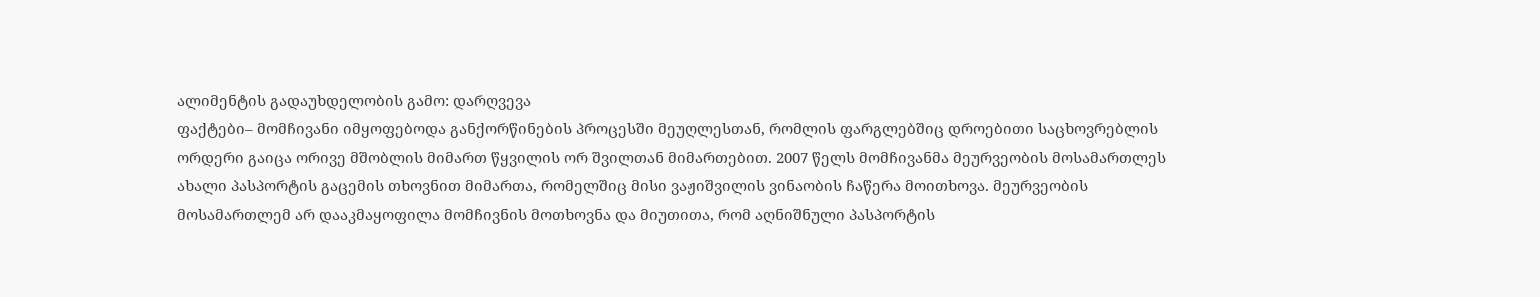ალიმენტის გადაუხდელობის გამო: დარღვევა
ფაქტები– მომჩივანი იმყოფებოდა განქორწინების პროცესში მეუღლესთან, რომლის ფარგლებშიც დროებითი საცხოვრებლის ორდერი გაიცა ორივე მშობლის მიმართ წყვილის ორ შვილთან მიმართებით. 2007 წელს მომჩივანმა მეურვეობის მოსამართლეს ახალი პასპორტის გაცემის თხოვნით მიმართა, რომელშიც მისი ვაჟიშვილის ვინაობის ჩაწერა მოითხოვა. მეურვეობის მოსამართლემ არ დააკმაყოფილა მომჩივნის მოთხოვნა და მიუთითა, რომ აღნიშნული პასპორტის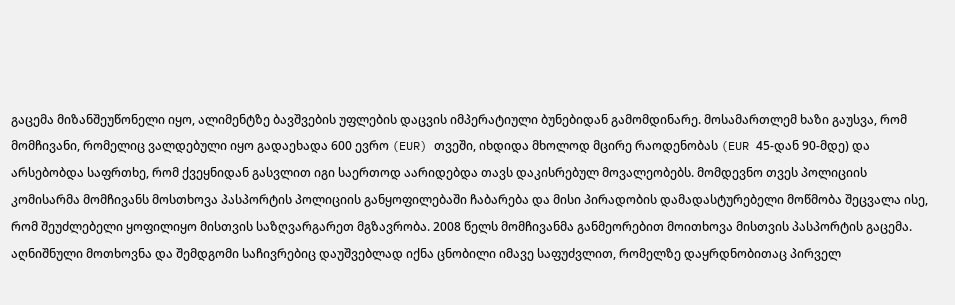გაცემა მიზანშეუწონელი იყო, ალიმენტზე ბავშვების უფლების დაცვის იმპერატიული ბუნებიდან გამომდინარე. მოსამართლემ ხაზი გაუსვა, რომ მომჩივანი, რომელიც ვალდებული იყო გადაეხადა 600 ევრო (EUR) თვეში, იხდიდა მხოლოდ მცირე რაოდენობას (EUR 45-დან 90-მდე) და არსებობდა საფრთხე, რომ ქვეყნიდან გასვლით იგი საერთოდ აარიდებდა თავს დაკისრებულ მოვალეობებს. მომდევნო თვეს პოლიციის კომისარმა მომჩივანს მოსთხოვა პასპორტის პოლიციის განყოფილებაში ჩაბარება და მისი პირადობის დამადასტურებელი მოწმობა შეცვალა ისე, რომ შეუძლებელი ყოფილიყო მისთვის საზღვარგარეთ მგზავრობა. 2008 წელს მომჩივანმა განმეორებით მოითხოვა მისთვის პასპორტის გაცემა. აღნიშნული მოთხოვნა და შემდგომი საჩივრებიც დაუშვებლად იქნა ცნობილი იმავე საფუძვლით, რომელზე დაყრდნობითაც პირველ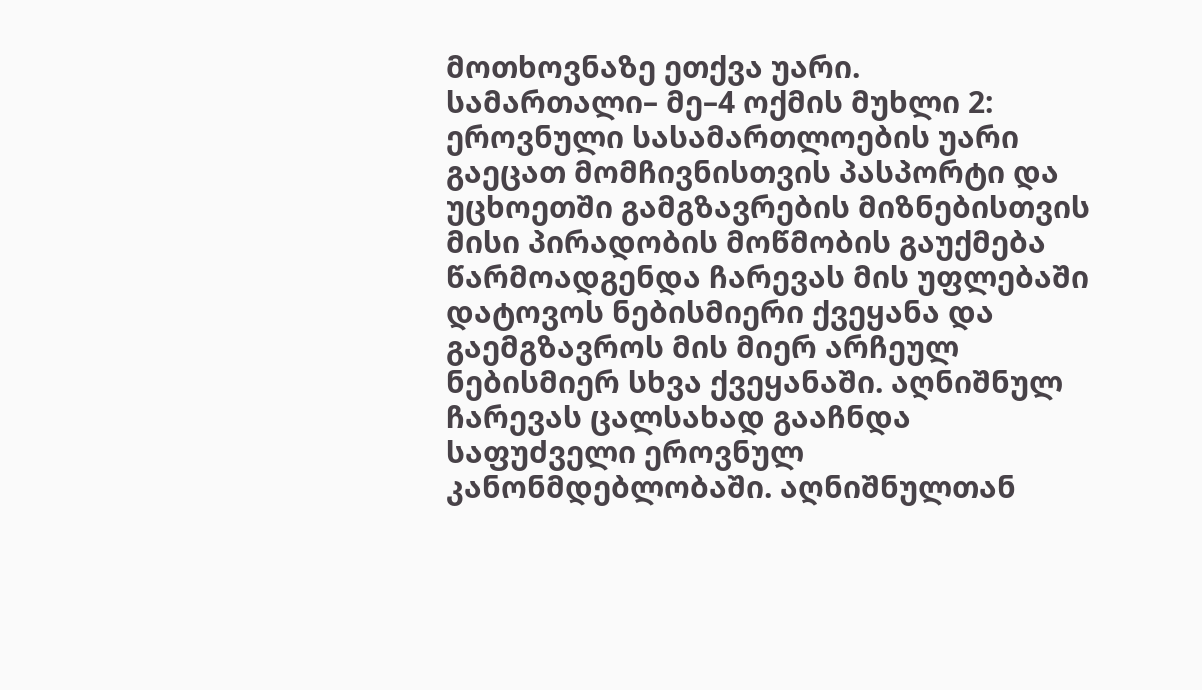მოთხოვნაზე ეთქვა უარი.
სამართალი– მე–4 ოქმის მუხლი 2: ეროვნული სასამართლოების უარი გაეცათ მომჩივნისთვის პასპორტი და უცხოეთში გამგზავრების მიზნებისთვის მისი პირადობის მოწმობის გაუქმება წარმოადგენდა ჩარევას მის უფლებაში დატოვოს ნებისმიერი ქვეყანა და გაემგზავროს მის მიერ არჩეულ ნებისმიერ სხვა ქვეყანაში. აღნიშნულ ჩარევას ცალსახად გააჩნდა საფუძველი ეროვნულ კანონმდებლობაში. აღნიშნულთან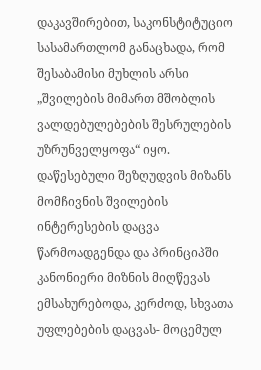დაკავშირებით, საკონსტიტუციო სასამართლომ განაცხადა, რომ შესაბამისი მუხლის არსი „შვილების მიმართ მშობლის ვალდებულებების შესრულების უზრუნველყოფა“ იყო. დაწესებული შეზღუდვის მიზანს მომჩივნის შვილების ინტერესების დაცვა წარმოადგენდა და პრინციპში კანონიერი მიზნის მიღწევას ემსახურებოდა, კერძოდ, სხვათა უფლებების დაცვას- მოცემულ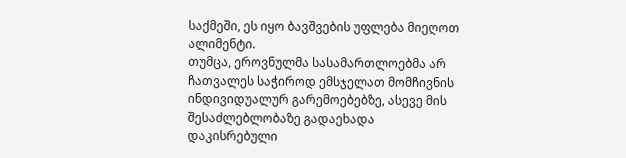საქმეში, ეს იყო ბავშვების უფლება მიეღოთ ალიმენტი.
თუმცა, ეროვნულმა სასამართლოებმა არ ჩათვალეს საჭიროდ ემსჯელათ მომჩივნის ინდივიდუალურ გარემოებებზე, ასევე მის შესაძლებლობაზე გადაეხადა დაკისრებული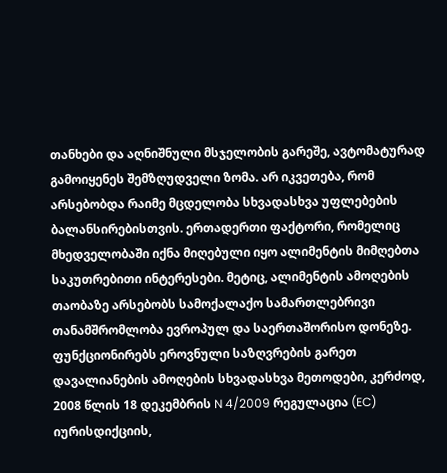თანხები და აღნიშნული მსჯელობის გარეშე, ავტომატურად გამოიყენეს შემზღუდველი ზომა. არ იკვეთება, რომ არსებობდა რაიმე მცდელობა სხვადასხვა უფლებების ბალანსირებისთვის. ერთადერთი ფაქტორი, რომელიც მხედველობაში იქნა მიღებული იყო ალიმენტის მიმღებთა საკუთრებითი ინტერესები. მეტიც, ალიმენტის ამოღების თაობაზე არსებობს სამოქალაქო სამართლებრივი თანამშრომლობა ევროპულ და საერთაშორისო დონეზე. ფუნქციონირებს ეროვნული საზღვრების გარეთ დავალიანების ამოღების სხვადასხვა მეთოდები, კერძოდ, 2008 წლის 18 დეკემბრის N 4/2009 რეგულაცია (EC) იურისდიქციის,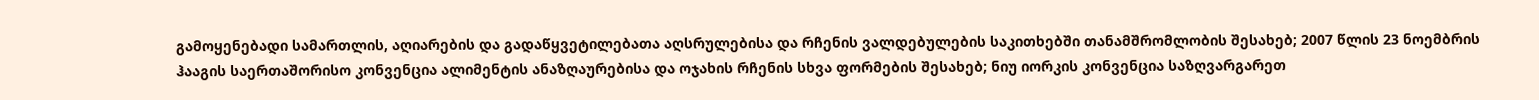გამოყენებადი სამართლის, აღიარების და გადაწყვეტილებათა აღსრულებისა და რჩენის ვალდებულების საკითხებში თანამშრომლობის შესახებ; 2007 წლის 23 ნოემბრის ჰააგის საერთაშორისო კონვენცია ალიმენტის ანაზღაურებისა და ოჯახის რჩენის სხვა ფორმების შესახებ; ნიუ იორკის კონვენცია საზღვარგარეთ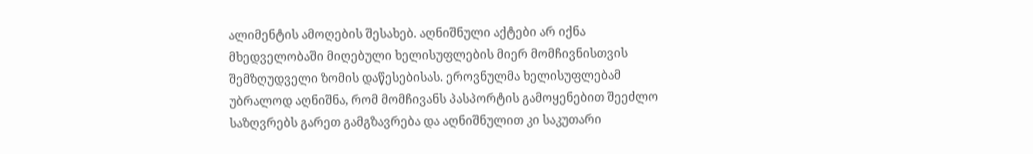ალიმენტის ამოღების შესახებ. აღნიშნული აქტები არ იქნა მხედველობაში მიღებული ხელისუფლების მიერ მომჩივნისთვის შემზღუდველი ზომის დაწესებისას. ეროვნულმა ხელისუფლებამ უბრალოდ აღნიშნა, რომ მომჩივანს პასპორტის გამოყენებით შეეძლო საზღვრებს გარეთ გამგზავრება და აღნიშნულით კი საკუთარი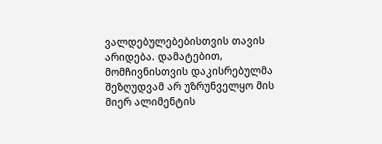ვალდებულებებისთვის თავის არიდება. დამატებით, მომჩივნისთვის დაკისრებულმა შეზღუდვამ არ უზრუნველყო მის მიერ ალიმენტის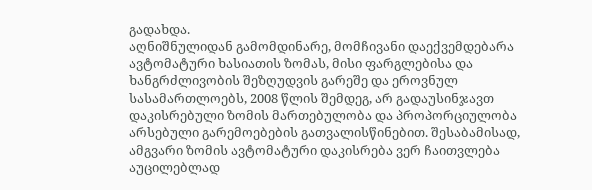გადახდა.
აღნიშნულიდან გამომდინარე, მომჩივანი დაექვემდებარა ავტომატური ხასიათის ზომას, მისი ფარგლებისა და ხანგრძლივობის შეზღუდვის გარეშე და ეროვნულ სასამართლოებს, 2008 წლის შემდეგ, არ გადაუსინჯავთ დაკისრებული ზომის მართებულობა და პროპორციულობა არსებული გარემოებების გათვალისწინებით. შესაბამისად, ამგვარი ზომის ავტომატური დაკისრება ვერ ჩაითვლება აუცილებლად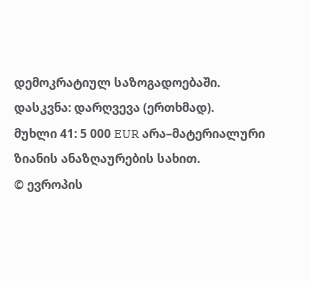დემოკრატიულ საზოგადოებაში.
დასკვნა: დარღვევა (ერთხმად).
მუხლი 41: 5 000 EUR არა–მატერიალური ზიანის ანაზღაურების სახით.
© ევროპის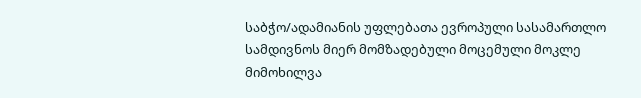საბჭო/ადამიანის უფლებათა ევროპული სასამართლო
სამდივნოს მიერ მომზადებული მოცემული მოკლე მიმოხილვა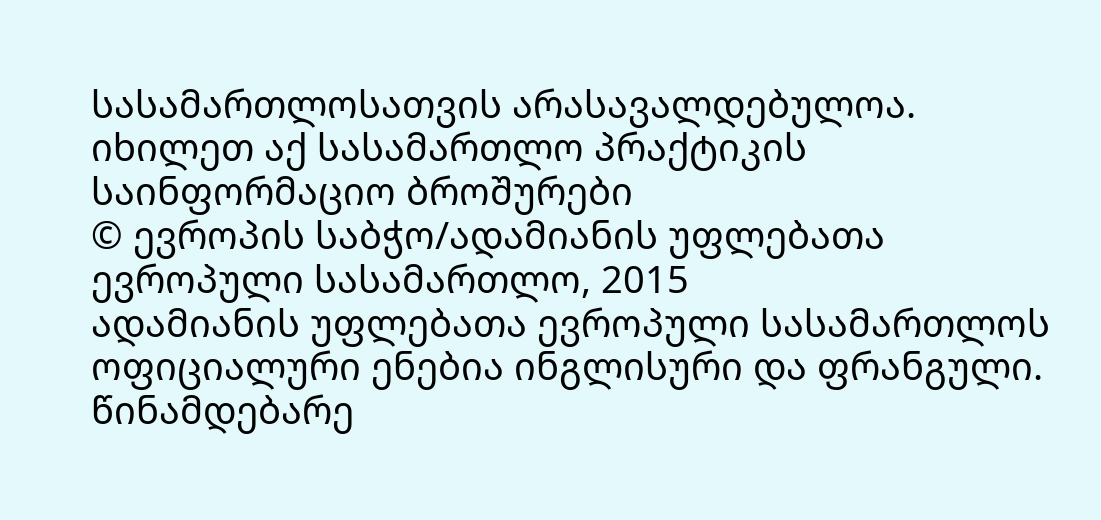სასამართლოსათვის არასავალდებულოა.
იხილეთ აქ სასამართლო პრაქტიკის საინფორმაციო ბროშურები
© ევროპის საბჭო/ადამიანის უფლებათა ევროპული სასამართლო, 2015
ადამიანის უფლებათა ევროპული სასამართლოს ოფიციალური ენებია ინგლისური და ფრანგული. წინამდებარე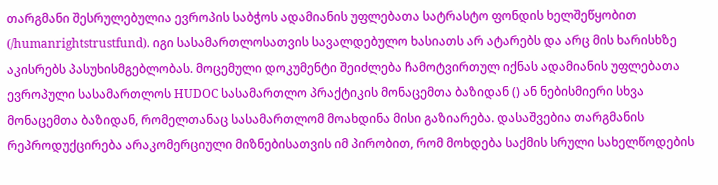თარგმანი შესრულებულია ევროპის საბჭოს ადამიანის უფლებათა სატრასტო ფონდის ხელშეწყობით (/humanrightstrustfund). იგი სასამართლოსათვის სავალდებულო ხასიათს არ ატარებს და არც მის ხარისხზე აკისრებს პასუხისმგებლობას. მოცემული დოკუმენტი შეიძლება ჩამოტვირთულ იქნას ადამიანის უფლებათა ევროპული სასამართლოს HUDOC სასამართლო პრაქტიკის მონაცემთა ბაზიდან () ან ნებისმიერი სხვა მონაცემთა ბაზიდან, რომელთანაც სასამართლომ მოახდინა მისი გაზიარება. დასაშვებია თარგმანის რეპროდუქცირება არაკომერციული მიზნებისათვის იმ პირობით, რომ მოხდება საქმის სრული სახელწოდების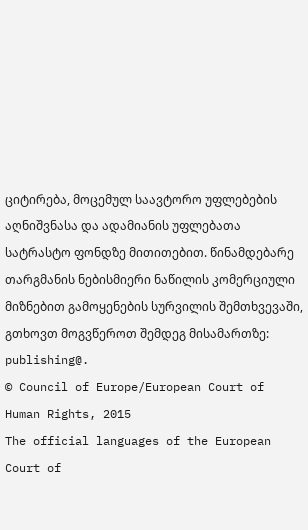ციტირება, მოცემულ საავტორო უფლებების აღნიშვნასა და ადამიანის უფლებათა სატრასტო ფონდზე მითითებით. წინამდებარე თარგმანის ნებისმიერი ნაწილის კომერციული მიზნებით გამოყენების სურვილის შემთხვევაში, გთხოვთ მოგვწეროთ შემდეგ მისამართზე: publishing@.
© Council of Europe/European Court of Human Rights, 2015
The official languages of the European Court of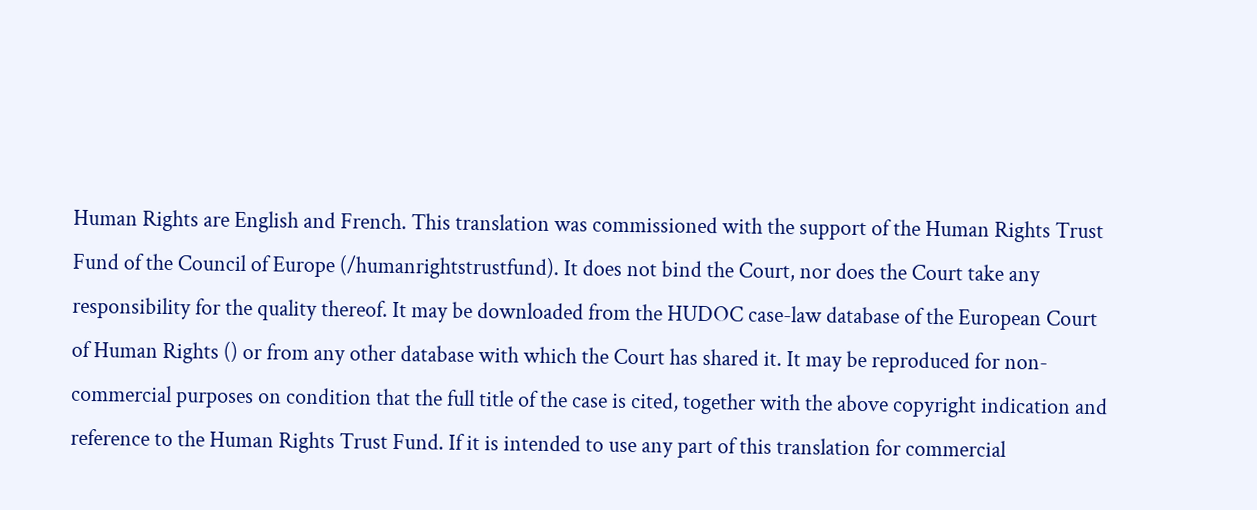Human Rights are English and French. This translation was commissioned with the support of the Human Rights Trust Fund of the Council of Europe (/humanrightstrustfund). It does not bind the Court, nor does the Court take any responsibility for the quality thereof. It may be downloaded from the HUDOC case-law database of the European Court of Human Rights () or from any other database with which the Court has shared it. It may be reproduced for non-commercial purposes on condition that the full title of the case is cited, together with the above copyright indication and reference to the Human Rights Trust Fund. If it is intended to use any part of this translation for commercial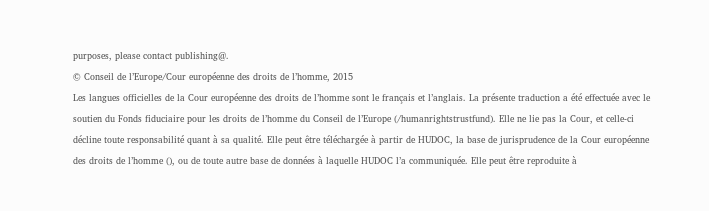purposes, please contact publishing@.
© Conseil de l’Europe/Cour européenne des droits de l’homme, 2015
Les langues officielles de la Cour européenne des droits de l’homme sont le français et l’anglais. La présente traduction a été effectuée avec le soutien du Fonds fiduciaire pour les droits de l’homme du Conseil de l’Europe (/humanrightstrustfund). Elle ne lie pas la Cour, et celle-ci décline toute responsabilité quant à sa qualité. Elle peut être téléchargée à partir de HUDOC, la base de jurisprudence de la Cour européenne des droits de l’homme (), ou de toute autre base de données à laquelle HUDOC l’a communiquée. Elle peut être reproduite à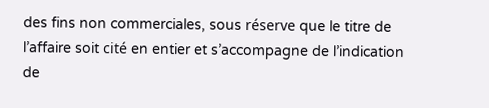des fins non commerciales, sous réserve que le titre de l’affaire soit cité en entier et s’accompagne de l’indication de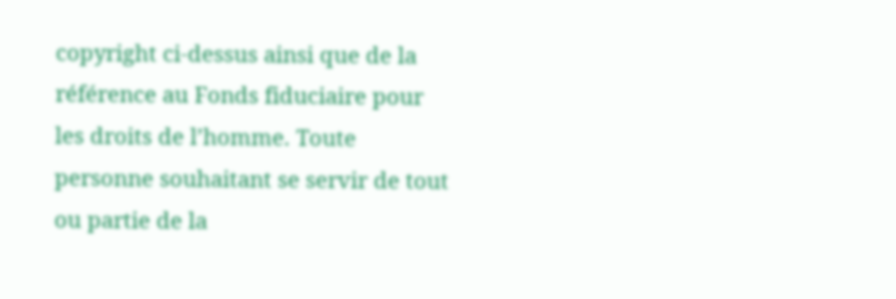copyright ci-dessus ainsi que de la référence au Fonds fiduciaire pour les droits de l’homme. Toute personne souhaitant se servir de tout ou partie de la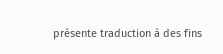présente traduction à des fins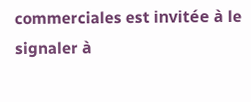commerciales est invitée à le signaler à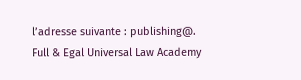l’adresse suivante : publishing@.
Full & Egal Universal Law Academy